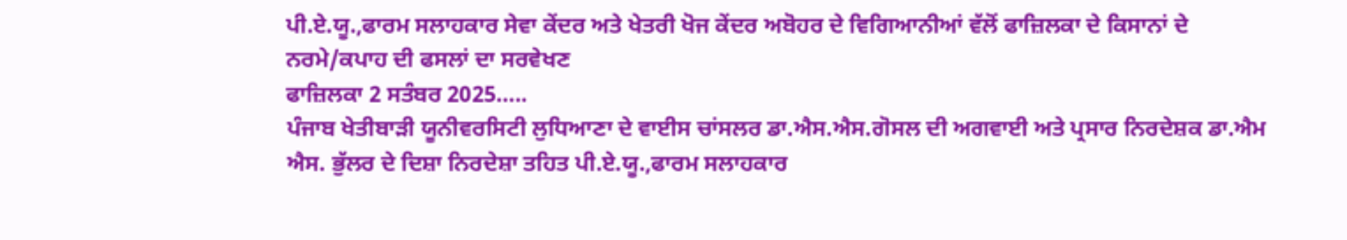ਪੀ.ਏ.ਯੂ.,ਫਾਰਮ ਸਲਾਹਕਾਰ ਸੇਵਾ ਕੇਂਦਰ ਅਤੇ ਖੇਤਰੀ ਖੋਜ ਕੇਂਦਰ ਅਬੋਹਰ ਦੇ ਵਿਗਿਆਨੀਆਂ ਵੱਲੋਂ ਫਾਜ਼ਿਲਕਾ ਦੇ ਕਿਸਾਨਾਂ ਦੇ ਨਰਮੇ/ਕਪਾਹ ਦੀ ਫਸਲਾਂ ਦਾ ਸਰਵੇਖਣ
ਫਾਜ਼ਿਲਕਾ 2 ਸਤੰਬਰ 2025…..
ਪੰਜਾਬ ਖੇਤੀਬਾੜੀ ਯੂਨੀਵਰਸਿਟੀ ਲੁਧਿਆਣਾ ਦੇ ਵਾਈਸ ਚਾਂਸਲਰ ਡਾ.ਐਸ.ਐਸ.ਗੋਸਲ ਦੀ ਅਗਵਾਈ ਅਤੇ ਪ੍ਰਸਾਰ ਨਿਰਦੇਸ਼ਕ ਡਾ.ਐਮ ਐਸ. ਭੁੱਲਰ ਦੇ ਦਿਸ਼ਾ ਨਿਰਦੇਸ਼ਾ ਤਹਿਤ ਪੀ.ਏ.ਯੂ.,ਫਾਰਮ ਸਲਾਹਕਾਰ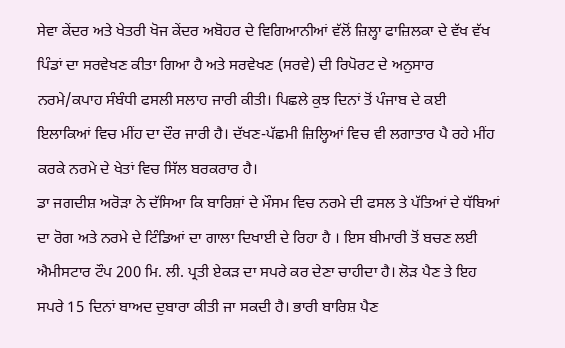ਸੇਵਾ ਕੇਂਦਰ ਅਤੇ ਖੇਤਰੀ ਖੋਜ ਕੇਂਦਰ ਅਬੋਹਰ ਦੇ ਵਿਗਿਆਨੀਆਂ ਵੱਲੋਂ ਜ਼ਿਲ੍ਹਾ ਫਾਜ਼ਿਲਕਾ ਦੇ ਵੱਖ ਵੱਖ ਪਿੰਡਾਂ ਦਾ ਸਰਵੇਖਣ ਕੀਤਾ ਗਿਆ ਹੈ ਅਤੇ ਸਰਵੇਖਣ (ਸਰਵੇ) ਦੀ ਰਿਪੋਰਟ ਦੇ ਅਨੁਸਾਰ ਨਰਮੇ/ਕਪਾਹ ਸੰਬੰਧੀ ਫਸਲੀ ਸਲਾਹ ਜਾਰੀ ਕੀਤੀ। ਪਿਛਲੇ ਕੁਝ ਦਿਨਾਂ ਤੋਂ ਪੰਜਾਬ ਦੇ ਕਈ ਇਲਾਕਿਆਂ ਵਿਚ ਮੀਂਹ ਦਾ ਦੌਰ ਜਾਰੀ ਹੈ। ਦੱਖਣ-ਪੱਛਮੀ ਜ਼ਿਲ੍ਹਿਆਂ ਵਿਚ ਵੀ ਲਗਾਤਾਰ ਪੈ ਰਹੇ ਮੀਂਹ ਕਰਕੇ ਨਰਮੇ ਦੇ ਖੇਤਾਂ ਵਿਚ ਸਿੱਲ ਬਰਕਰਾਰ ਹੈ।
ਡਾ ਜਗਦੀਸ਼ ਅਰੋੜਾ ਨੇ ਦੱਸਿਆ ਕਿ ਬਾਰਿਸ਼ਾਂ ਦੇ ਮੌਸਮ ਵਿਚ ਨਰਮੇ ਦੀ ਫਸਲ ਤੇ ਪੱਤਿਆਂ ਦੇ ਧੱਬਿਆਂ ਦਾ ਰੋਗ ਅਤੇ ਨਰਮੇ ਦੇ ਟਿੰਡਿਆਂ ਦਾ ਗਾਲਾ ਦਿਖਾਈ ਦੇ ਰਿਹਾ ਹੈ । ਇਸ ਬੀਮਾਰੀ ਤੋਂ ਬਚਣ ਲਈ ਐਮੀਸਟਾਰ ਟੌਪ 200 ਮਿ. ਲੀ. ਪ੍ਰਤੀ ਏਕੜ ਦਾ ਸਪਰੇ ਕਰ ਦੇਣਾ ਚਾਹੀਦਾ ਹੈ। ਲੋੜ ਪੈਣ ਤੇ ਇਹ ਸਪਰੇ 15 ਦਿਨਾਂ ਬਾਅਦ ਦੁਬਾਰਾ ਕੀਤੀ ਜਾ ਸਕਦੀ ਹੈ। ਭਾਰੀ ਬਾਰਿਸ਼ ਪੈਣ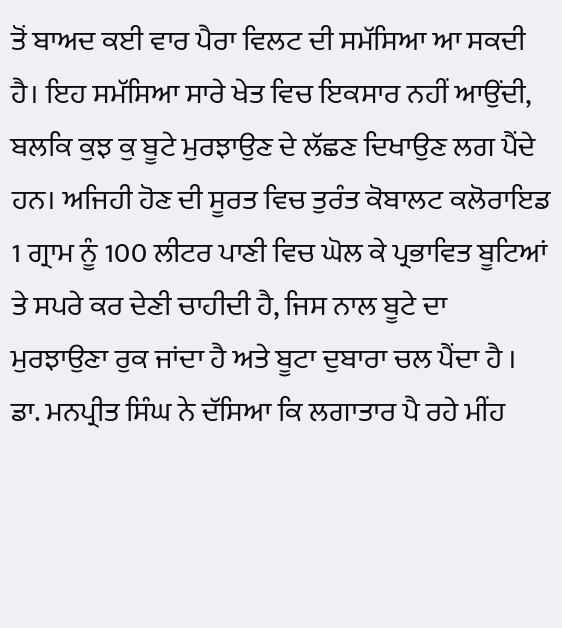ਤੋਂ ਬਾਅਦ ਕਈ ਵਾਰ ਪੈਰਾ ਵਿਲਟ ਦੀ ਸਮੱਸਿਆ ਆ ਸਕਦੀ ਹੈ। ਇਹ ਸਮੱਸਿਆ ਸਾਰੇ ਖੇਤ ਵਿਚ ਇਕਸਾਰ ਨਹੀਂ ਆਉਂਦੀ, ਬਲਕਿ ਕੁਝ ਕੁ ਬੂਟੇ ਮੁਰਝਾਉਣ ਦੇ ਲੱਛਣ ਦਿਖਾਉਣ ਲਗ ਪੈਂਦੇ ਹਨ। ਅਜਿਹੀ ਹੋਣ ਦੀ ਸੂਰਤ ਵਿਚ ਤੁਰੰਤ ਕੋਬਾਲਟ ਕਲੋਰਾਇਡ 1 ਗ੍ਰਾਮ ਨੂੰ 100 ਲੀਟਰ ਪਾਣੀ ਵਿਚ ਘੋਲ ਕੇ ਪ੍ਰਭਾਵਿਤ ਬੂਟਿਆਂ ਤੇ ਸਪਰੇ ਕਰ ਦੇਣੀ ਚਾਹੀਦੀ ਹੈ, ਜਿਸ ਨਾਲ ਬੂਟੇ ਦਾ ਮੁਰਝਾਉਣਾ ਰੁਕ ਜਾਂਦਾ ਹੈ ਅਤੇ ਬੂਟਾ ਦੁਬਾਰਾ ਚਲ ਪੈਂਦਾ ਹੈ ।
ਡਾ. ਮਨਪ੍ਰੀਤ ਸਿੰਘ ਨੇ ਦੱਸਿਆ ਕਿ ਲਗਾਤਾਰ ਪੈ ਰਹੇ ਮੀਂਹ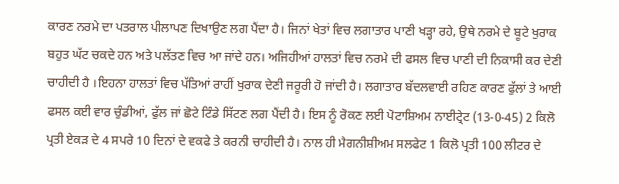ਕਾਰਣ ਨਰਮੇ ਦਾ ਪਤਰਾਲ ਪੀਲਾਪਣ ਦਿਖਾਉਣ ਲਗ ਪੈਂਦਾ ਹੈ। ਜਿਨਾਂ ਖੇਤਾਂ ਵਿਚ ਲਗਾਤਾਰ ਪਾਣੀ ਖੜ੍ਹਾ ਰਹੇ, ਉਥੇ ਨਰਮੇ ਦੇ ਬੂਟੇ ਖੁਰਾਕ ਬਹੁਤ ਘੱਟ ਚਕਦੇ ਹਨ ਅਤੇ ਪਲੱਤਣ ਵਿਚ ਆ ਜਾਂਦੇ ਹਨ। ਅਜਿਹੀਆਂ ਹਾਲਤਾਂ ਵਿਚ ਨਰਮੇ ਦੀ ਫਸਲ ਵਿਚ ਪਾਣੀ ਦੀ ਨਿਕਾਸੀ ਕਰ ਦੇਣੀ ਚਾਹੀਦੀ ਹੈ ।ਇਹਨਾ ਹਾਲਤਾਂ ਵਿਚ ਪੱਤਿਆਂ ਰਾਹੀਂ ਖੁਰਾਕ ਦੇਣੀ ਜਰੂਰੀ ਹੋ ਜਾਂਦੀ ਹੈ। ਲਗਾਤਾਰ ਬੱਦਲਵਾਈ ਰਹਿਣ ਕਾਰਣ ਫੁੱਲਾਂ ਤੇ ਆਈ ਫਸਲ ਕਈ ਵਾਰ ਚੁੰਡੀਆਂ, ਫੁੱਲ ਜਾਂ ਛੋਟੇ ਟਿੰਡੇ ਸਿੱਟਣ ਲਗ ਪੈਂਦੀ ਹੈ। ਇਸ ਨੂੰ ਰੋਕਣ ਲਈ ਪੋਟਾਸ਼ਿਅਮ ਨਾਈਟ੍ਰੇਟ (13-0-45) 2 ਕਿਲੋ ਪ੍ਰਤੀ ਏਕੜ ਦੇ 4 ਸਪਰੇ 10 ਦਿਨਾਂ ਦੇ ਵਕਫੇ ਤੇ ਕਰਨੀ ਚਾਹੀਦੀ ਹੈ। ਨਾਲ ਹੀ ਮੈਗਨੀਸ਼ੀਅਮ ਸਲਫੇਟ 1 ਕਿਲੋ ਪ੍ਰਤੀ 100 ਲੀਟਰ ਦੇ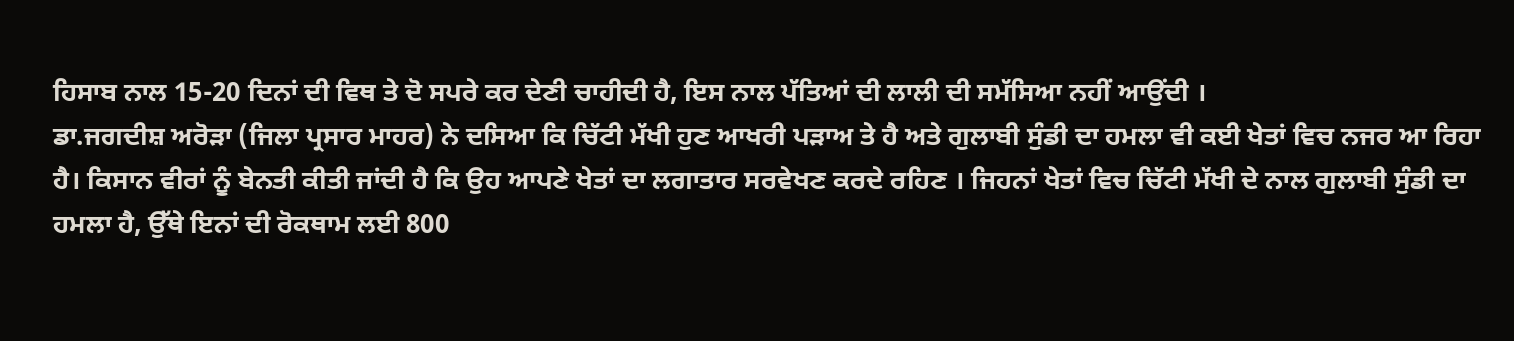ਹਿਸਾਬ ਨਾਲ 15-20 ਦਿਨਾਂ ਦੀ ਵਿਥ ਤੇ ਦੋ ਸਪਰੇ ਕਰ ਦੇਣੀ ਚਾਹੀਦੀ ਹੈ, ਇਸ ਨਾਲ ਪੱਤਿਆਂ ਦੀ ਲਾਲੀ ਦੀ ਸਮੱਸਿਆ ਨਹੀਂ ਆਉਂਦੀ ।
ਡਾ.ਜਗਦੀਸ਼ ਅਰੋੜਾ (ਜਿਲਾ ਪ੍ਰਸਾਰ ਮਾਹਰ) ਨੇ ਦਸਿਆ ਕਿ ਚਿੱਟੀ ਮੱਖੀ ਹੁਣ ਆਖਰੀ ਪੜਾਅ ਤੇ ਹੈ ਅਤੇ ਗੁਲਾਬੀ ਸੁੰਡੀ ਦਾ ਹਮਲਾ ਵੀ ਕਈ ਖੇਤਾਂ ਵਿਚ ਨਜਰ ਆ ਰਿਹਾ ਹੈ। ਕਿਸਾਨ ਵੀਰਾਂ ਨੂੰ ਬੇਨਤੀ ਕੀਤੀ ਜਾਂਦੀ ਹੈ ਕਿ ਉਹ ਆਪਣੇ ਖੇਤਾਂ ਦਾ ਲਗਾਤਾਰ ਸਰਵੇਖਣ ਕਰਦੇ ਰਹਿਣ । ਜਿਹਨਾਂ ਖੇਤਾਂ ਵਿਚ ਚਿੱਟੀ ਮੱਖੀ ਦੇ ਨਾਲ ਗੁਲਾਬੀ ਸੁੰਡੀ ਦਾ ਹਮਲਾ ਹੈ, ਉੱਥੇ ਇਨਾਂ ਦੀ ਰੋਕਥਾਮ ਲਈ 800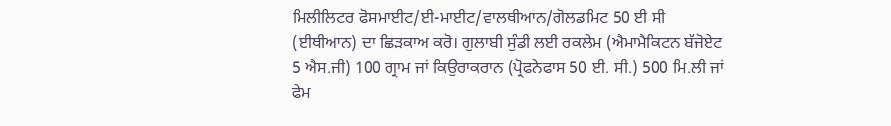ਮਿਲੀਲਿਟਰ ਫੋਸਮਾਈਟ/ਈ-ਮਾਈਟ/ਵਾਲਥੀਆਨ/ਗੋਲਡਮਿਟ 50 ਈ ਸੀ (ਈਥੀਆਨ) ਦਾ ਛਿੜਕਾਅ ਕਰੋ। ਗੁਲਾਬੀ ਸੁੰਡੀ ਲਈ ਰਕਲੇਮ (ਐਮਾਮੈਕਿਟਨ ਬੱਜੋਏਟ 5 ਐਸ.ਜੀ) 100 ਗ੍ਰਾਮ ਜਾਂ ਕਿਉਰਾਕਰਾਨ (ਪ੍ਰੋਫਨੇਫਾਸ 50 ਈ. ਸੀ.) 500 ਮਿ.ਲੀ ਜਾਂ ਫੇਮ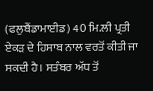(ਫਲੁਬੈਂਡਾਮਾਈਡ) 40 ਮਿ.ਲੀ ਪ੍ਰਤੀ ਏਕੜ ਦੇ ਹਿਸਾਬ ਨਾਲ ਵਰਤੋਂ ਕੀਤੀ ਜਾ ਸਕਦੀ ਹੈ। ਸਤੰਬਰ ਅੱਧ ਤੋਂ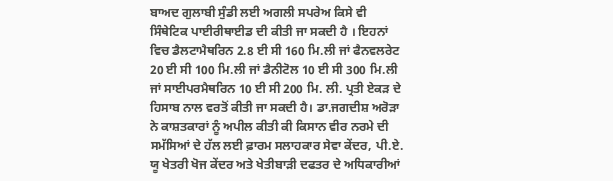ਬਾਅਦ ਗੁਲਾਬੀ ਸੁੰਡੀ ਲਈ ਅਗਲੀ ਸਪਰੇਅ ਕਿਸੇ ਵੀ ਸਿੰਥੇਟਿਕ ਪਾਈਰੀਥਾਈਡ ਦੀ ਕੀਤੀ ਜਾ ਸਕਦੀ ਹੈ । ਇਹਨਾਂ ਵਿਚ ਡੈਲਟਾਮੈਥਰਿਨ 2.8 ਈ ਸੀ 160 ਮਿ.ਲੀ ਜਾਂ ਫੈਨਵਲਰੇਟ 20 ਈ ਸੀ 100 ਮਿ.ਲੀ ਜਾਂ ਡੈਨੀਟੋਲ 10 ਈ ਸੀ 300 ਮਿ.ਲੀ ਜਾਂ ਸਾਈਪਰਮੈਥਰਿਨ 10 ਈ ਸੀ 200 ਮਿ. ਲੀ. ਪ੍ਰਤੀ ਏਕੜ ਦੇ ਹਿਸਾਬ ਨਾਲ ਵਰਤੋਂ ਕੀਤੀ ਜਾ ਸਕਦੀ ਹੈ। ਡਾ.ਜਗਦੀਸ਼ ਅਰੋੜਾ ਨੇ ਕਾਸ਼ਤਕਾਰਾਂ ਨੂੰ ਅਪੀਲ ਕੀਤੀ ਕੀ ਕਿਸਾਨ ਵੀਰ ਨਰਮੇ ਦੀ ਸਮੱਸਿਆਂ ਦੇ ਹੱਲ ਲਈ ਫ਼ਾਰਮ ਸਲਾਹਕਾਰ ਸੇਵਾ ਕੇਂਦਰ, ਪੀ.ਏ. ਯੂ ਖੇਤਰੀ ਖੋਜ ਕੇਂਦਰ ਅਤੇ ਖੇਤੀਬਾੜੀ ਦਫਤਰ ਦੇ ਅਧਿਕਾਰੀਆਂ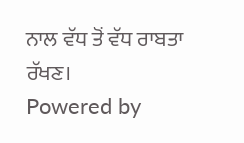ਨਾਲ ਵੱਧ ਤੋਂ ਵੱਧ ਰਾਬਤਾ ਰੱਖਣ।
Powered by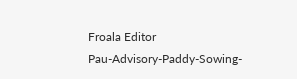Froala Editor
Pau-Advisory-Paddy-Sowing-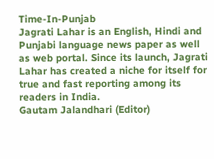Time-In-Punjab
Jagrati Lahar is an English, Hindi and Punjabi language news paper as well as web portal. Since its launch, Jagrati Lahar has created a niche for itself for true and fast reporting among its readers in India.
Gautam Jalandhari (Editor)